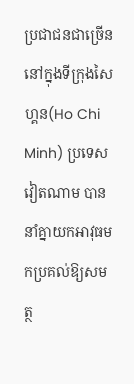ប្រជាជនជាច្រើននៅក្នុងទីក្រុងសៃហ្គន(Ho Chi Minh) ប្រទេសវៀតណាម បាននាំគ្នាយកអាវុធមកប្រគល់ឱ្យសមត្ថ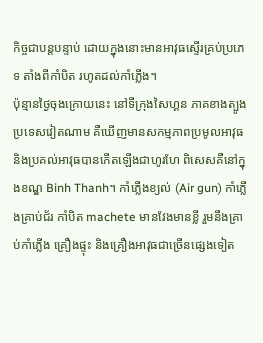កិច្ចជាបន្តបន្ទាប់ ដោយក្នុងនោះមានអាវុធស្ទើរគ្រប់ប្រភេទ តាំងពីកាំបិត រហូតដល់កាំភ្លើង។
ប៉ុន្មានថ្ងៃចុងក្រោយនេះ នៅទីក្រុងសៃហ្គន ភាគខាងត្បូងប្រទេសវៀតណាម គឺឃើញមានសកម្មភាពប្រមូលអាវុធ និងប្រគល់អាវុធបានកើតឡើងជាហូរហែ ពិសេសគឺនៅក្នុងខណ្ឌ Binh Thanh។ កាំភ្លើងខ្យល់ (Air gun) កាំភ្លើងគ្រាប់ជ័រ កាំបិត machete មានវែងមានខ្លី រួមនឹងគ្រាប់កាំភ្លើង គ្រឿងផ្ទុះ និងគ្រឿងអាវុធជាច្រើនផ្សេងទៀត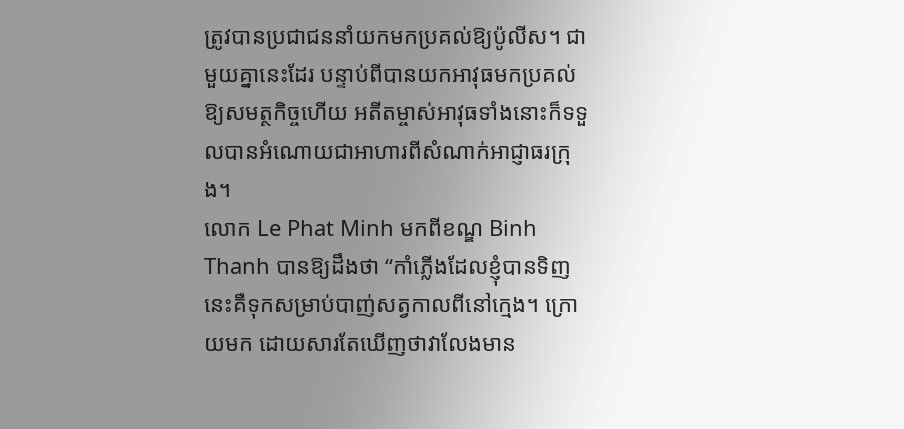ត្រូវបានប្រជាជននាំយកមកប្រគល់ឱ្យប៉ូលីស។ ជាមួយគ្នានេះដែរ បន្ទាប់ពីបានយកអាវុធមកប្រគល់ឱ្យសមត្ថកិច្ចហើយ អតីតម្ចាស់អាវុធទាំងនោះក៏ទទួលបានអំណោយជាអាហារពីសំណាក់អាជ្ញាធរក្រុង។
លោក Le Phat Minh មកពីខណ្ឌ Binh Thanh បានឱ្យដឹងថា “កាំភ្លើងដែលខ្ញុំបានទិញនេះគឺទុកសម្រាប់បាញ់សត្វកាលពីនៅក្មេង។ ក្រោយមក ដោយសារតែឃើញថាវាលែងមាន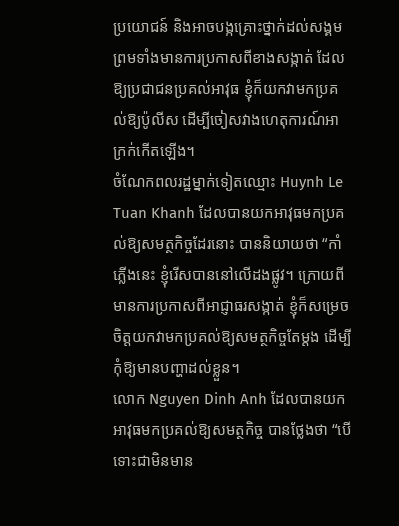ប្រយោជន៍ និងអាចបង្កគ្រោះថ្នាក់ដល់សង្គម ព្រមទាំងមានការប្រកាសពីខាងសង្កាត់ ដែលឱ្យប្រជាជនប្រគល់អាវុធ ខ្ញុំក៏យកវាមកប្រគល់ឱ្យប៉ូលីស ដើម្បីចៀសវាងហេតុការណ៍អាក្រក់កើតឡើង។
ចំណែកពលរដ្ឋម្នាក់ទៀតឈ្មោះ Huynh Le Tuan Khanh ដែលបានយកអាវុធមកប្រគល់ឱ្យសមត្ថកិច្ចដែរនោះ បាននិយាយថា “កាំភ្លើងនេះ ខ្ញុំរើសបាននៅលើដងផ្លូវ។ ក្រោយពីមានការប្រកាសពីអាជ្ញាធរសង្កាត់ ខ្ញុំក៏សម្រេចចិត្តយកវាមកប្រគល់ឱ្យសមត្ថកិច្ចតែម្ដង ដើម្បីកុំឱ្យមានបញ្ហាដល់ខ្លួន។
លោក Nguyen Dinh Anh ដែលបានយកអាវុធមកប្រគល់ឱ្យសមត្ថកិច្ច បានថ្លែងថា “បើទោះជាមិនមាន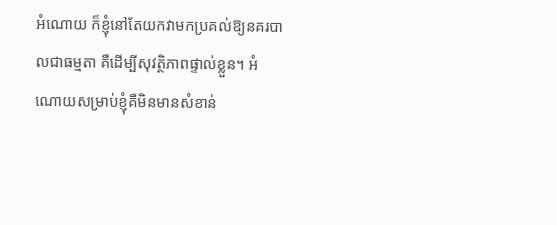អំណោយ ក៏ខ្ញុំនៅតែយកវាមកប្រគល់ឱ្យនគរបាលជាធម្មតា គឺដើម្បីសុវត្ថិភាពផ្ទាល់ខ្លួន។ អំណោយសម្រាប់ខ្ញុំគឺមិនមានសំខាន់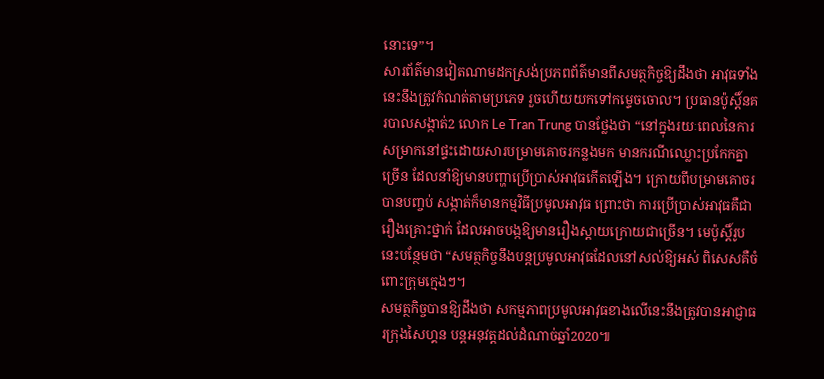នោះទេ”។
សារព័ត៌មានវៀតណាមដកស្រង់ប្រភពព័ត៌មានពីសមត្ថកិច្ចឱ្យដឹងថា អាវុធទាំងនេះនឹងត្រូវកំណត់តាមប្រភេទ រួចហើយយកទៅកម្ទេចចោល។ ប្រធានប៉ូស្តិ៍នគរបាលសង្កាត់2 លោក Le Tran Trung បានថ្លែងថា “នៅក្នុងរយៈពេលនៃការសម្រាកនៅផ្ទះដោយសារបម្រាមគោចរកន្លងមក មានករណីឈ្លោះប្រកែកគ្នាច្រើន ដែលនាំឱ្យមានបញ្ហាប្រើប្រាស់អាវុធកើតឡើង។ ក្រោយពីបម្រាមគោចរបានបញ្ចប់ សង្កាត់ក៏មានកម្មវិធីប្រមូលអាវុធ ព្រោះថា ការប្រើប្រាស់អាវុធគឺជារឿងគ្រោះថ្នាក់ ដែលអាចបង្កឱ្យមានរឿងស្ដាយក្រោយជាច្រើន។ មេប៉ូស្តិ៍រូបនេះបន្ថែមថា “សមត្ថកិច្ចនឹងបន្តប្រមូលអាវុធដែលនៅសល់ឱ្យអស់ ពិសេសគឺចំពោះក្រុមក្មេងៗ។
សមត្ថកិច្ចបានឱ្យដឹងថា សកម្មភាពប្រមូលអាវុធខាងលើនេះនឹងត្រូវបានអាជ្ញាធរក្រុងសៃហ្គន បន្តអនុវត្តដល់ដំណាច់ឆ្នាំ2020៕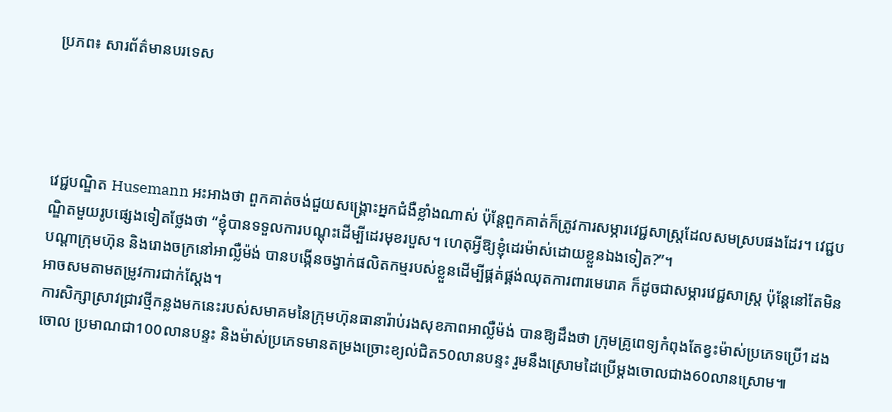ប្រភព៖ សារព័ត៌មានបរទេស




វេជ្ជបណ្ឌិត Husemann អះអាងថា ពួកគាត់ចង់ជួយសង្គ្រោះអ្នកជំងឺខ្លាំងណាស់ ប៉ុន្តែពួកគាត់ក៏ត្រូវការសម្ភារវេជ្ជសាស្ត្រដែលសមស្របផងដែរ។ វេជ្ជបណ្ឌិតមួយរូបផ្សេងទៀតថ្លែងថា “ខ្ញុំបានទទួលការបណ្ដុះដើម្បីដេរមុខរបួស។ ហេតុអ្វីឱ្យខ្ញុំដេរម៉ាស់ដោយខ្លួនឯងទៀត?”។
បណ្ដាក្រុមហ៊ុន និងរោងចក្រនៅអាល្លឺម៉ង់ បានបង្កើនចង្វាក់ផលិតកម្មរបស់ខ្លួនដើម្បីផ្គត់ផ្គង់ឈុតការពារមេរោគ ក៏ដូចជាសម្ភារវេជ្ជសាស្ត្រ ប៉ុន្តែនៅតែមិនអាចសមតាមតម្រូវការជាក់ស្ដែង។
ការសិក្សាស្រាវជ្រាវថ្មីកន្លងមកនេះរបស់សមាគមនៃក្រុមហ៊ុនធានារ៉ាប់រងសុខភាពអាល្លឺម៉ង់ បានឱ្យដឹងថា ក្រុមគ្រូពេទ្យកំពុងតែខ្វះម៉ាស់ប្រភេទប្រើ1ដងចោល ប្រមាណជា100លានបន្ទះ និងម៉ាស់ប្រភេទមានតម្រងច្រោះខ្យល់ជិត50លានបន្ទះ រួមនឹងស្រោមដៃប្រើម្ដងចោលជាង60លានស្រោម៕